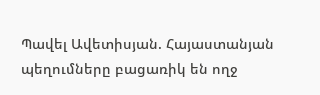Պավել Ավետիսյան. Հայաստանյան պեղումները բացառիկ են ողջ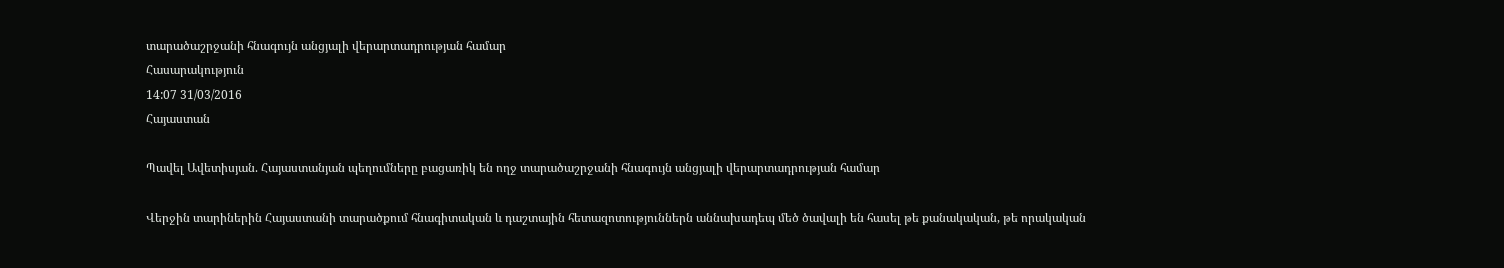տարածաշրջանի հնագույն անցյալի վերարտադրության համար
Հասարակություն
14:07 31/03/2016
Հայաստան

Պավել Ավետիսյան. Հայաստանյան պեղումները բացառիկ են ողջ տարածաշրջանի հնագույն անցյալի վերարտադրության համար

Վերջին տարիներին Հայաստանի տարածքում հնագիտական և դաշտային հետազոտություններն աննախադեպ մեծ ծավալի են հասել թե քանակական, թե որակական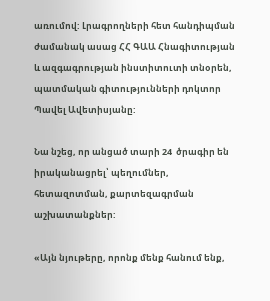առումով: Լրագրողների հետ հանդիպման ժամանակ ասաց ՀՀ ԳԱԱ Հնագիտության և ազգագրության ինստիտուտի տնօրեն, պատմական գիտությունների դոկտոր Պավել Ավետիսյանը:

Նա նշեց, որ անցած տարի 24  ծրագիր են իրականացրել՝ պեղումներ, հետազոտման, քարտեզագրման աշխատանքներ:

«Այն նյութերը, որոնք մենք հանում ենք,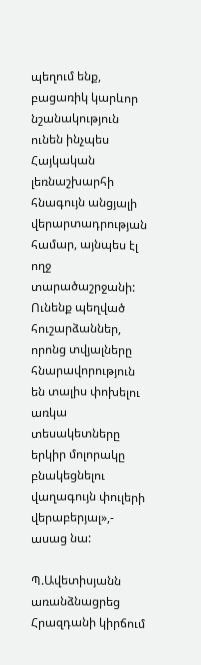պեղում ենք, բացառիկ կարևոր նշանակություն ունեն ինչպես Հայկական լեռնաշխարհի հնագույն անցյալի վերարտադրության համար, այնպես էլ ողջ տարածաշրջանի: Ունենք պեղված հուշարձաններ, որոնց տվյալները հնարավորություն են տալիս փոխելու առկա տեսակետները երկիր մոլորակը  բնակեցնելու վաղագույն փուլերի վերաբերյալ»,- ասաց նա:

Պ.Ավետիսյանն առանձնացրեց Հրազդանի կիրճում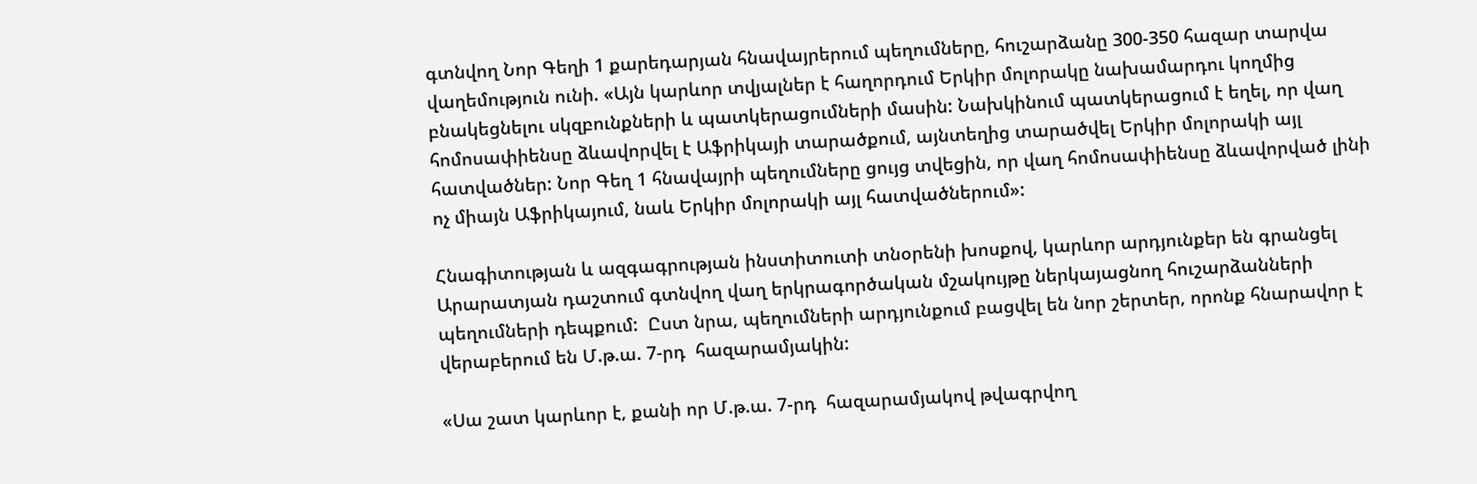գտնվող Նոր Գեղի 1 քարեդարյան հնավայրերում պեղումները, հուշարձանը 300-350 հազար տարվա վաղեմություն ունի. «Այն կարևոր տվյալներ է հաղորդում Երկիր մոլորակը նախամարդու կողմից բնակեցնելու սկզբունքների և պատկերացումների մասին: Նախկինում պատկերացում է եղել, որ վաղ հոմոսափիենսը ձևավորվել է Աֆրիկայի տարածքում, այնտեղից տարածվել Երկիր մոլորակի այլ հատվածներ: Նոր Գեղ 1 հնավայրի պեղումները ցույց տվեցին, որ վաղ հոմոսափիենսը ձևավորված լինի ոչ միայն Աֆրիկայում, նաև Երկիր մոլորակի այլ հատվածներում»:

Հնագիտության և ազգագրության ինստիտուտի տնօրենի խոսքով, կարևոր արդյունքեր են գրանցել Արարատյան դաշտում գտնվող վաղ երկրագործական մշակույթը ներկայացնող հուշարձանների պեղումների դեպքում:  Ըստ նրա, պեղումների արդյունքում բացվել են նոր շերտեր, որոնք հնարավոր է վերաբերում են Մ.թ.ա. 7-րդ  հազարամյակին:

«Սա շատ կարևոր է, քանի որ Մ.թ.ա. 7-րդ  հազարամյակով թվագրվող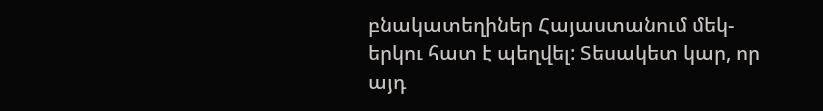բնակատեղիներ Հայաստանում մեկ-երկու հատ է պեղվել: Տեսակետ կար, որ այդ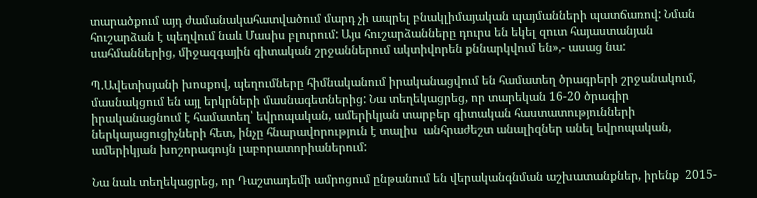տարածքում այդ ժամանակահատվածում մարդ չի ապրել բնակլիմայական պայմանների պատճառով: Նման հուշարձան է պեղվում նաև Մասիս բլուրում: Այս հուշարձանները դուրս են եկել զուտ հայաստանյան սահմաններից, միջազգային գիտական շրջաններում ակտիվորեն քննարկվում են»,- ասաց նա:

Պ.Ավետիսյանի խոսքով, պեղումները հիմնականում իրականացվում են համատեղ ծրագրերի շրջանակում, մասնակցում են այլ երկրների մասնագետներից: Նա տեղեկացրեց, որ տարեկան 16-20 ծրագիր իրականացնում է համատեղ՝ եվրոպական, ամերիկյան տարբեր գիտական հաստատությունների ներկայացուցիչների հետ, ինչը հնարավորություն է տալիս  անհրաժեշտ անալիզներ անել եվրոպական, ամերիկյան խոշորագույն լաբորատորիաներում:

Նա նաև տեղեկացրեց, որ Դաշտադեմի ամրոցում ընթանում են վերականգնման աշխատանքներ, իրենք  2015-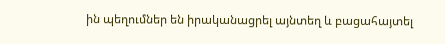ին պեղումներ են իրականացրել այնտեղ և բացահայտել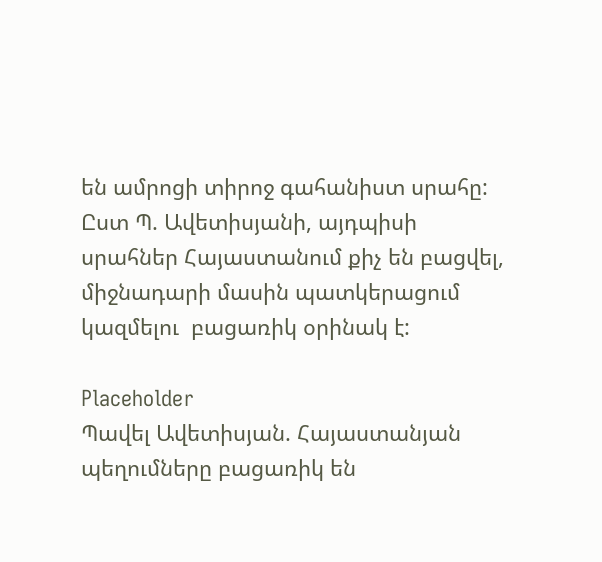են ամրոցի տիրոջ գահանիստ սրահը: Ըստ Պ. Ավետիսյանի, այդպիսի սրահներ Հայաստանում քիչ են բացվել, միջնադարի մասին պատկերացում կազմելու  բացառիկ օրինակ է:

Placeholder
Պավել Ավետիսյան. Հայաստանյան պեղումները բացառիկ են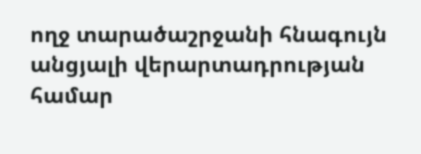ողջ տարածաշրջանի հնագույն անցյալի վերարտադրության համար